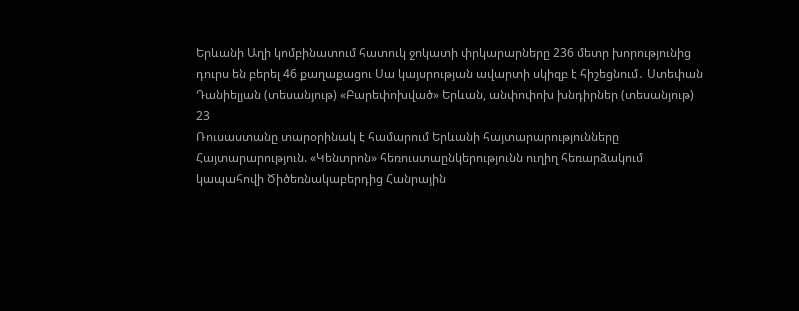Երևանի Աղի կոմբինատում հատուկ ջոկատի փրկարարները 236 մետր խորությունից դուրս են բերել 46 քաղաքացու Սա կայսրության ավարտի սկիզբ է հիշեցնում․ Ստեփան Դանիելյան (տեսանյութ) «Բարեփոխված» Երևան, անփոփոխ խնդիրներ (տեսանյութ)
23
Ռուսաստանը տարօրինակ է համարում Երևանի հայտարարությունները Հայտարարություն. «Կենտրոն» հեռուստաընկերությունն ուղիղ հեռարձակում կապահովի Ծիծեռնակաբերդից Հանրային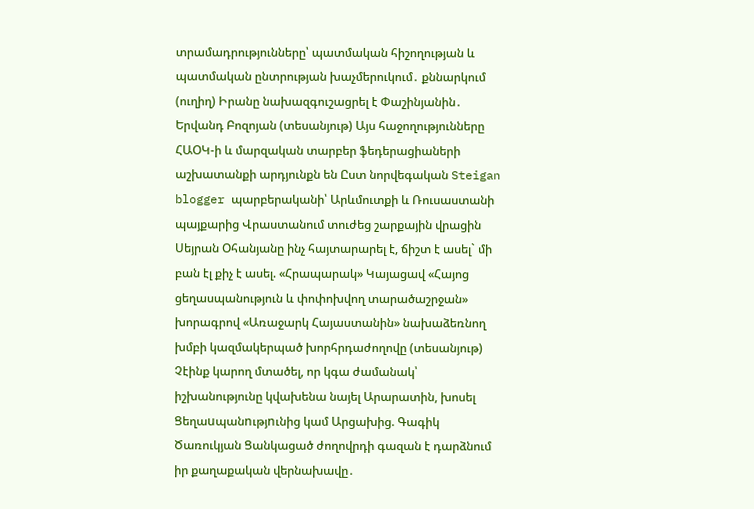տրամադրությունները՝ պատմական հիշողության և պատմական ընտրության խաչմերուկում․ քննարկում (ուղիղ) Իրանը նախազգուշացրել է Փաշինյանին․ Երվանդ Բոզոյան (տեսանյութ) Այս հաջողությունները ՀԱՕԿ-ի և մարզական տարբեր ֆեդերացիաների աշխատանքի արդյունքն են Ըստ նորվեգական Steigan blogger պարբերականի՝ Արևմուտքի և Ռուսաստանի պայքարից Վրաստանում տուժեց շարքային վրացին Սեյրան Օհանյանը ինչ հայտարարել է, ճիշտ է ասել` մի բան էլ քիչ է ասել. «Հրապարակ» Կայացավ «Հայոց ցեղասպանություն և փոփոխվող տարածաշրջան» խորագրով «Առաջարկ Հայաստանին» նախաձեռնող խմբի կազմակերպած խորհրդաժողովը (տեսանյութ) Չէինք կարող մտածել, որ կգա ժամանակ՝ իշխանությունը կվախենա նայել Արարատին, խոսել Ցեղաuպանnւթյnւնից կամ Արցախից. Գագիկ Ծառուկյան Ցանկացած ժողովրդի գազան է դարձնում իր քաղաքական վերնախավը․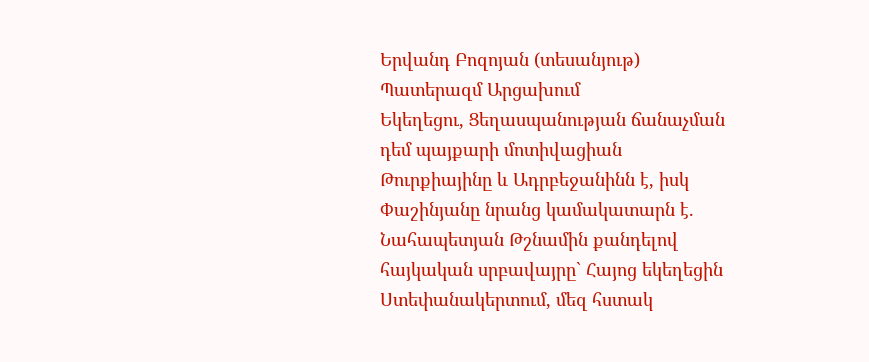Երվանդ Բոզոյան (տեսանյութ) Պատերազմ Արցախում
Եկեղեցու, Ցեղասպանության ճանաչման դեմ պայքարի մոտիվացիան Թուրքիայինը և Ադրբեջանինն է, իսկ Փաշինյանը նրանց կամակատարն է. Նահապետյան Թշնամին քանդելով հայկական սրբավայրը` Հայոց եկեղեցին Ստեփանակերտում, մեզ հստակ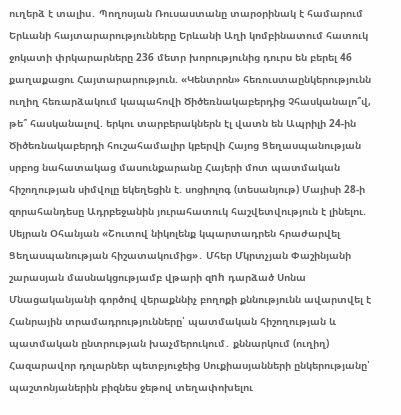ուղերձ է տալիս․ Պողոսյան Ռուսաստանը տարօրինակ է համարում Երևանի հայտարարությունները Երևանի Աղի կոմբինատում հատուկ ջոկատի փրկարարները 236 մետր խորությունից դուրս են բերել 46 քաղաքացու Հայտարարություն. «Կենտրոն» հեռուստաընկերությունն ուղիղ հեռարձակում կապահովի Ծիծեռնակաբերդից Չհասկանալո՞վ, թե՞ հասկանալով. երկու տարբերակներն էլ վատն են Ապրիլի 24-ին Ծիծեռնակաբերդի հուշահամալիր կբերվի Հայոց Ցեղասպանության սրբոց նահատակաց մասունքարանը Հայերի մոտ պատմական հիշողության սիմվոլը եկեղեցին է. սոցիոլոգ (տեսանյութ) Մայիսի 28-ի զորահանդեսը Ադրբեջանին յուրահատուկ հաշվետվություն է լինելու. Սեյրան Օհանյան «Շուտով նիկոլենք կպարտադրեն հրաժարվել Ցեղասպանության հիշատակումից»․ Մհեր Մկրտչյան Փաշինյանի շարասյան մասնակցությամբ վթարի զnh դարձած Սոնա Մնացականյանի գործով վերաքննիչ բողոքի քննությունն ավարտվել է Հանրային տրամադրությունները՝ պատմական հիշողության և պատմական ընտրության խաչմերուկում․ քննարկում (ուղիղ) Հազարավոր դոլարներ պետբյուջեից Սուքիասյանների ընկերությանը՝ պաշտոնյաներին բիզնես ջեթով տեղափոխելու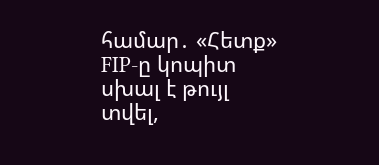համար․ «Հետք» FIP-ը կոպիտ սխալ է թույլ տվել,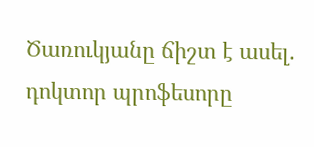Ծառուկյանը ճիշտ է ասել. դոկտոր պրոֆեսորը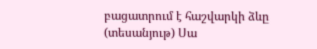բացատրում է հաշվարկի ձևը (տեսանյութ) Սա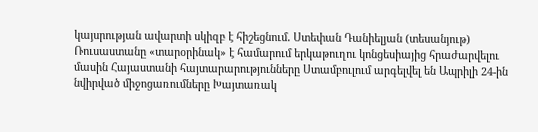կայսրության ավարտի սկիզբ է հիշեցնում․ Ստեփան Դանիելյան (տեսանյութ) Ռուսաստանը «տարօրինակ» է համարում երկաթուղու կոնցեսիայից հրաժարվելու մասին Հայաստանի հայտարարությունները Ստամբուլում արգելվել են Ապրիլի 24-ին նվիրված միջոցառումները Խայտառակ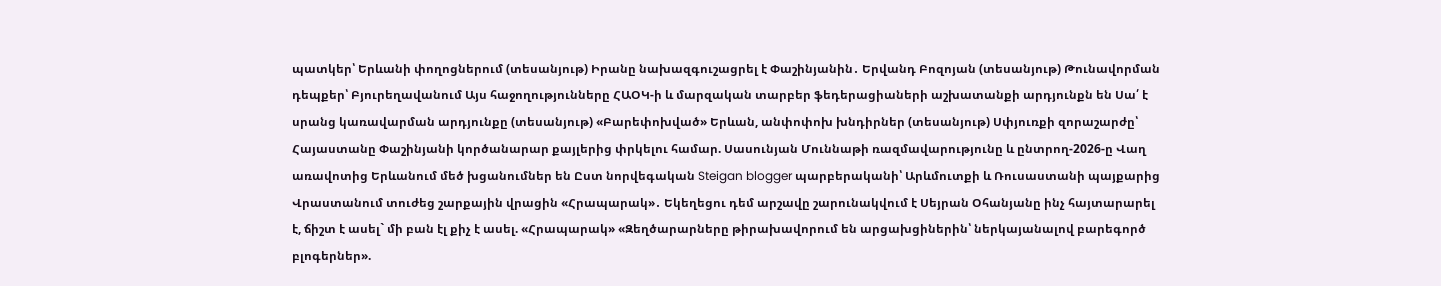պատկեր՝ Երևանի փողոցներում (տեսանյութ) Իրանը նախազգուշացրել է Փաշինյանին․ Երվանդ Բոզոյան (տեսանյութ) Թունավորման դեպքեր՝ Բյուրեղավանում Այս հաջողությունները ՀԱՕԿ-ի և մարզական տարբեր ֆեդերացիաների աշխատանքի արդյունքն են Սա՛ է սրանց կառավարման արդյունքը (տեսանյութ) «Բարեփոխված» Երևան, անփոփոխ խնդիրներ (տեսանյութ) Սփյուռքի զորաշարժը՝ Հայաստանը Փաշինյանի կործանարար քայլերից փրկելու համար. Սասունյան Մուննաթի ռազմավարությունը և ընտրող-2026-ը Վաղ առավոտից Երևանում մեծ խցանումներ են Ըստ նորվեգական Steigan blogger պարբերականի՝ Արևմուտքի և Ռուսաստանի պայքարից Վրաստանում տուժեց շարքային վրացին «Հրապարակ»․ Եկեղեցու դեմ արշավը շարունակվում է Սեյրան Օհանյանը ինչ հայտարարել է, ճիշտ է ասել` մի բան էլ քիչ է ասել. «Հրապարակ» «Զեղծարարները թիրախավորում են արցախցիներին՝ ներկայանալով բարեգործ բլոգերներ».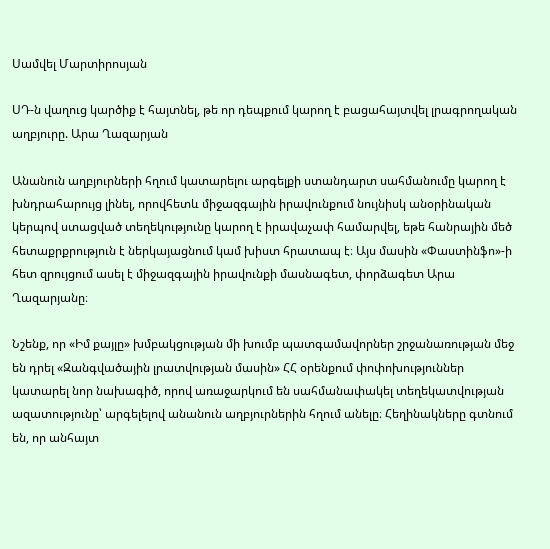Սամվել Մարտիրոսյան

ՍԴ-ն վաղուց կարծիք է հայտնել, թե որ դեպքում կարող է բացահայտվել լրագրողական աղբյուրը. Արա Ղազարյան

Անանուն աղբյուրների հղում կատարելու արգելքի ստանդարտ սահմանումը կարող է խնդրահարույց լինել, որովհետև միջազգային իրավունքում նույնիսկ անօրինական կերպով ստացված տեղեկությունը կարող է իրավաչափ համարվել, եթե հանրային մեծ հետաքրքրություն է ներկայացնում կամ խիստ հրատապ է։ Այս մասին «Փաստինֆո»-ի հետ զրույցում ասել է միջազգային իրավունքի մասնագետ, փորձագետ Արա Ղազարյանը։

Նշենք, որ «Իմ քայլը» խմբակցության մի խումբ պատգամավորներ շրջանառության մեջ են դրել «Զանգվածային լրատվության մասին» ՀՀ օրենքում փոփոխություններ կատարել նոր նախագիծ, որով առաջարկում են սահմանափակել տեղեկատվության ազատությունը՝ արգելելով անանուն աղբյուրներին հղում անելը։ Հեղինակները գտնում են, որ անհայտ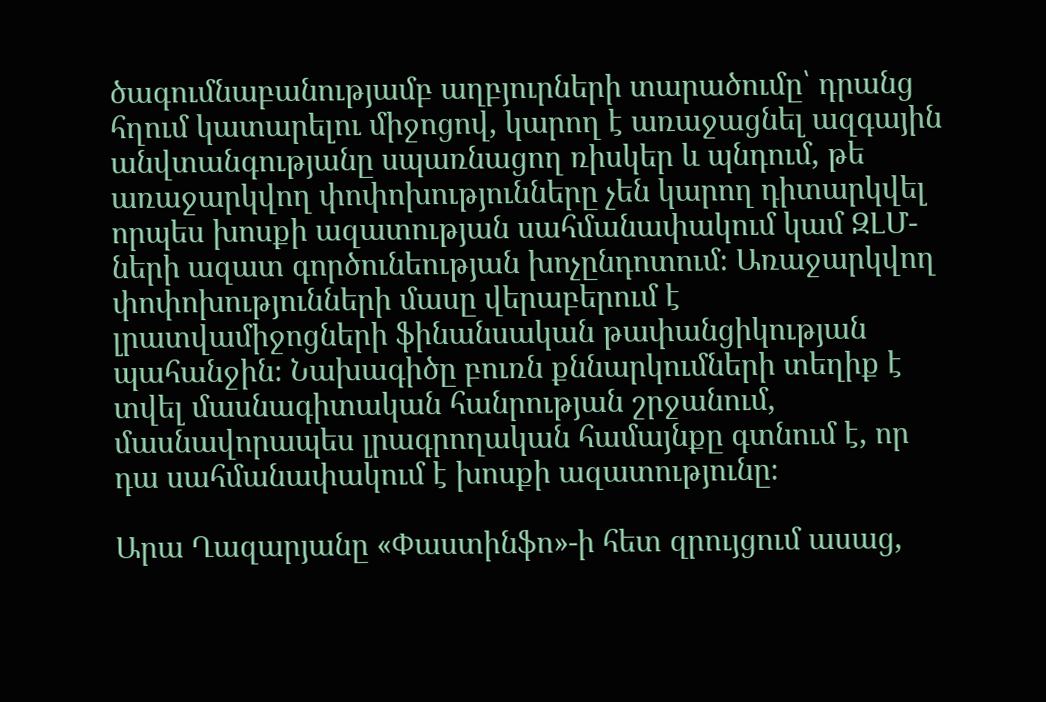ծագումնաբանությամբ աղբյուրների տարածումը՝ դրանց հղում կատարելու միջոցով, կարող է առաջացնել ազգային անվտանգությանը սպառնացող ռիսկեր և պնդում, թե առաջարկվող փոփոխությունները չեն կարող դիտարկվել որպես խոսքի ազատության սահմանափակում կամ ԶԼՄ-ների ազատ գործունեության խոչընդոտում։ Առաջարկվող փոփոխությունների մասը վերաբերում է լրատվամիջոցների ֆինանսական թափանցիկության պահանջին։ Նախագիծը բուռն քննարկումների տեղիք է տվել մասնագիտական հանրության շրջանում, մասնավորապես լրագրողական համայնքը գտնում է, որ դա սահմանափակում է խոսքի ազատությունը։

Արա Ղազարյանը «Փաստինֆո»-ի հետ զրույցում ասաց,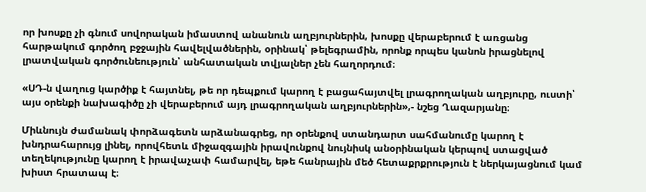որ խոսքը չի գնում սովորական իմաստով անանուն աղբյուրներին, խոսքը վերաբերում է առցանց հարթակում գործող բջջային հավելվածներին, օրինակ՝ թելեգրամին, որոնք որպես կանոն իրացնելով լրատվական գործունեություն՝ անհատական տվյալներ չեն հաղորդում։

«ՍԴ-ն վաղուց կարծիք է հայտնել, թե որ դեպքում կարող է բացահայտվել լրագրողական աղբյուրը, ուստի՝ այս օրենքի նախագիծը չի վերաբերում այդ լրագրողական աղբյուրներին»,- նշեց Ղազարյանը։

Միևնույն ժամանակ փորձագետն արձանագրեց, որ օրենքով ստանդարտ սահմանումը կարող է խնդրահարույց լինել, որովհետև միջազգային իրավունքով նույնիսկ անօրինական կերպով ստացված տեղեկությունը կարող է իրավաչափ համարվել, եթե հանրային մեծ հետաքրքրություն է ներկայացնում կամ խիստ հրատապ է։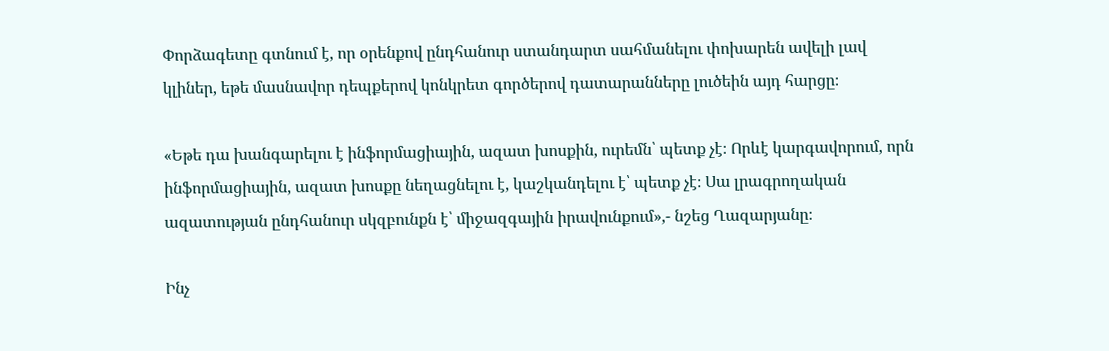Փորձագետը գտնում է, որ օրենքով ընդհանուր ստանդարտ սահմանելու փոխարեն ավելի լավ կլիներ, եթե մասնավոր դեպքերով կոնկրետ գործերով դատարանները լուծեին այդ հարցը։

«Եթե դա խանգարելու է ինֆորմացիային, ազատ խոսքին, ուրեմն՝ պետք չէ։ Որևէ կարգավորում, որն ինֆորմացիային, ազատ խոսքը նեղացնելու է, կաշկանդելու է՝ պետք չէ։ Սա լրագրողական ազատության ընդհանուր սկզբունքն է՝ միջազգային իրավունքում»,- նշեց Ղազարյանը։

Ինչ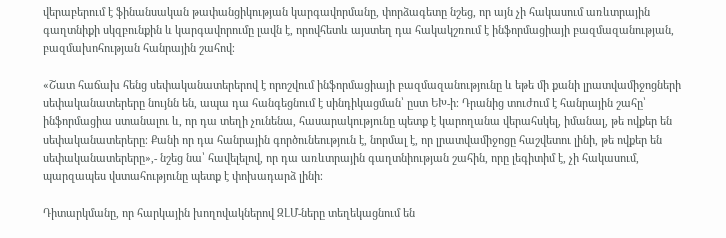վերաբերում է ֆինանսական թափանցիկության կարգավորմանը, փորձագետը նշեց, որ այն չի հակասում առևտրային գաղտնիքի սկզբունքին և կարգավորումը լավն է, որովհետև այստեղ դա հակակշռում է ինֆորմացիայի բազմազանության, բազմախոհության հանրային շահով։

«Շատ հաճախ հենց սեփականատերերով է որոշվում ինֆորմացիայի բազմազանությունը և եթե մի քանի լրատվամիջոցների սեփականատերերը նույնն են, ապա դա հանգեցնում է սինդիկացման՝ ըստ ԵԽ-ի։ Դրանից տուժում է հանրային շահը՝ ինֆորմացիա ստանալու և, որ դա տեղի չունենա, հասարակությունը պետք է կարողանա վերահսկել, իմանալ, թե ովքեր են սեփականատերերը։ Քանի որ դա հանրային գործունեություն է, նորմալ է, որ լրատվամիջոցը հաշվետու լինի, թե ովքեր են սեփականատերերը»,- նշեց նա՝ հավելելով, որ դա առևտրային գաղտնիության շահին, որը լեգիտիմ է, չի հակասում, պարզապես վստահությունը պետք է փոխադարձ լինի։

Դիտարկմանը, որ հարկային խողովակներով ԶԼՄ-ները տեղեկացնում են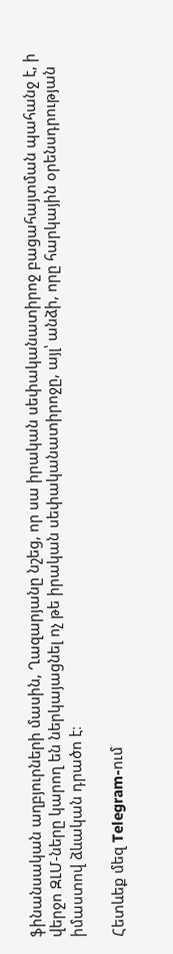ֆինանսական աղբյուրների մասին, Ղազարյանը նշեց, որ սա իրական սեփականատիրոջ բացահայտման պահանջ է, ի վերջո ԶԼՄ-ները կարող են ներկայացնել ոչ թե իրական սեփականատիրոջը, այլ՝ անձի, որը հարկային օրենսդրության իմաստով ձևական դրածո է։

Հետևեք մեզ Telegram-ում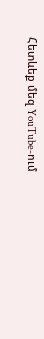Հետևեք մեզ YouTube-ում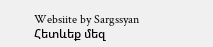Websiite by Sargssyan
Հետևեք մեզ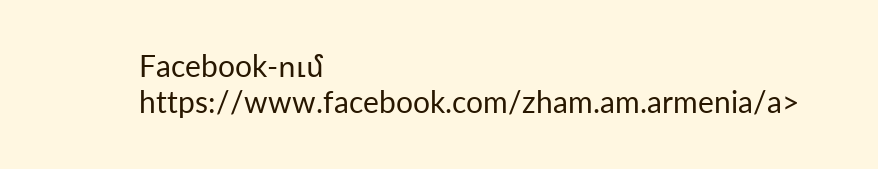Facebook-ում https://www.facebook.com/zham.am.armenia/a>